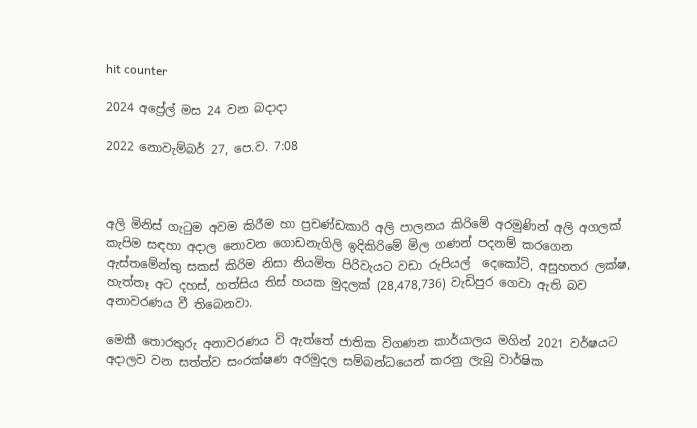hit counter

2024 අප්‍රේල් මස 24 වන බදාදා

2022 නොවැම්‍බර් 27, පෙ.ව. 7:08



අලි මිනිස් ගැටුම අවම කිරීම හා ප්‍රචණ්ඩකාරි අලි පාලනය කිරිමේ අරමුණින් අලි අගලක් කැපිම සඳහා අදාල නොවන ගොඩනැගිලි ඉදිකිරිමේ මිල ගණන් පදනම් කරගෙන ඇස්තමේන්තු සකස් කිරිම නිසා නියමිත පිරිවැයට වඩා රුපියල්  දෙකෝටි, අසුහතර ලක්ෂ, හැත්තෑ අට දහස්, හත්සිය තිස් හයක මුදලක් (28,478,736) වැඩිපුර ගෙවා ඇති බව අනාවරණය වී තිබෙනවා.

මෙකී තොරතුරු අනාවරණය වි ඇත්තේ ජාතික විගණන කාර්යාලය මගින් 2021 වර්ෂයට  අදාලව වන සත්ත්ව සංරක්ෂණ අරමුදල සම්බන්ධයෙන් කරනු ලැබු වාර්ෂික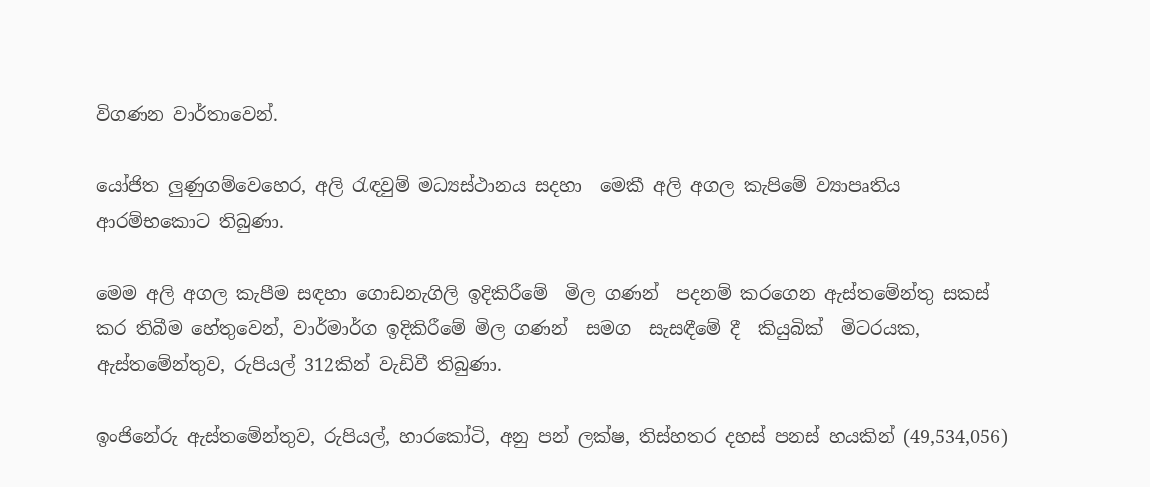විගණන වාර්තාවෙන්.

යෝජිත ලුණුගම්වෙහෙර, අලි රැඳවුම් මධ්‍යස්ථානය සදහා  මෙකී අලි අගල කැපිමේ ව්‍යාපෘතිය ආරම්භකොට තිබුණා.

මෙම අලි අගල කැපීම සඳහා ගොඩනැගිලි ඉදිකිරීමේ  මිල ගණන්  පදනම් කරගෙන ඇස්තමේන්තු සකස් කර තිබීම හේතුවෙන්, වාර්මාර්ග ඉදිකිරීමේ මිල ගණන්  සමග  සැසඳීමේ දී  කියුබික්  මිටරයක,  ඇස්තමේන්තුව, රුපියල් 312කින් වැඩිවී තිබුණා.

ඉංජිනේරු ඇස්තමේන්තුව, රුපියල්, හාරකෝටි, අනු පන් ලක්ෂ, තිස්හතර දහස් පනස් හයකින් (49,534,056)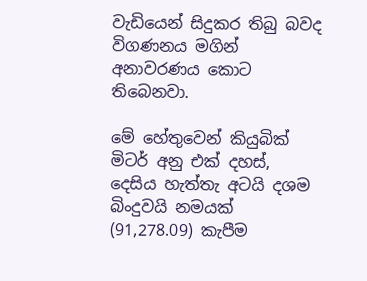වැඩියෙන් සිදුකර තිබු බවද විගණනය මගින් අනාවරණය කොට තිබෙනවා.

මේ හේතුවෙන් කියුබික් මිටර් අනු එක් දහස්, දෙසිය හැත්තැ අටයි දශම බිංදුවයි නමයක් (91,278.09) කැපීම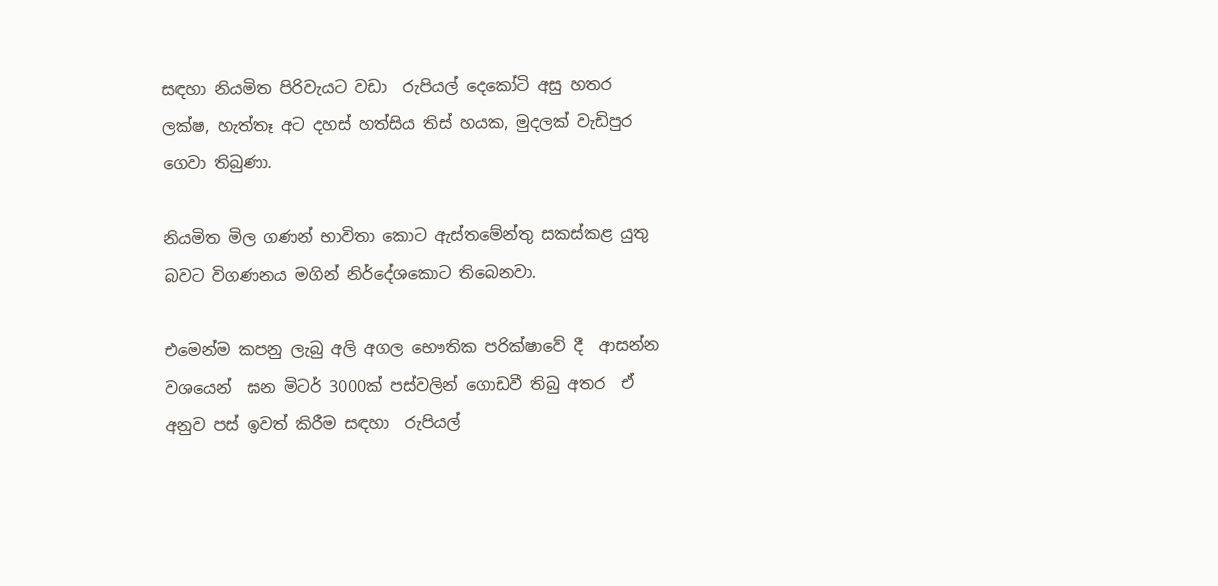සඳහා නියමිත පිරිවැයට වඩා  රුපියල් දෙකෝටි අසු හතර ලක්ෂ, හැත්තෑ අට දහස් හත්සිය තිස් හයක, මුදලක් වැඩිපුර ගෙවා තිබුණා.

නියමිත මිල ගණන් භාවිතා කොට ඇස්තමේන්තු සකස්කළ යුතු බවට විගණනය මගින් නිර්දේශකොට තිබෙනවා.

එමෙන්ම කපනු ලැබු අලි අගල භෞතික පරික්ෂාවේ දී  ආසන්න වශයෙන්  ඝන මිටර් 3000ක් පස්වලින් ගොඩවී තිබු අතර  ඒ අනුව පස් ඉවත් කිරීම සඳහා  රුපියල්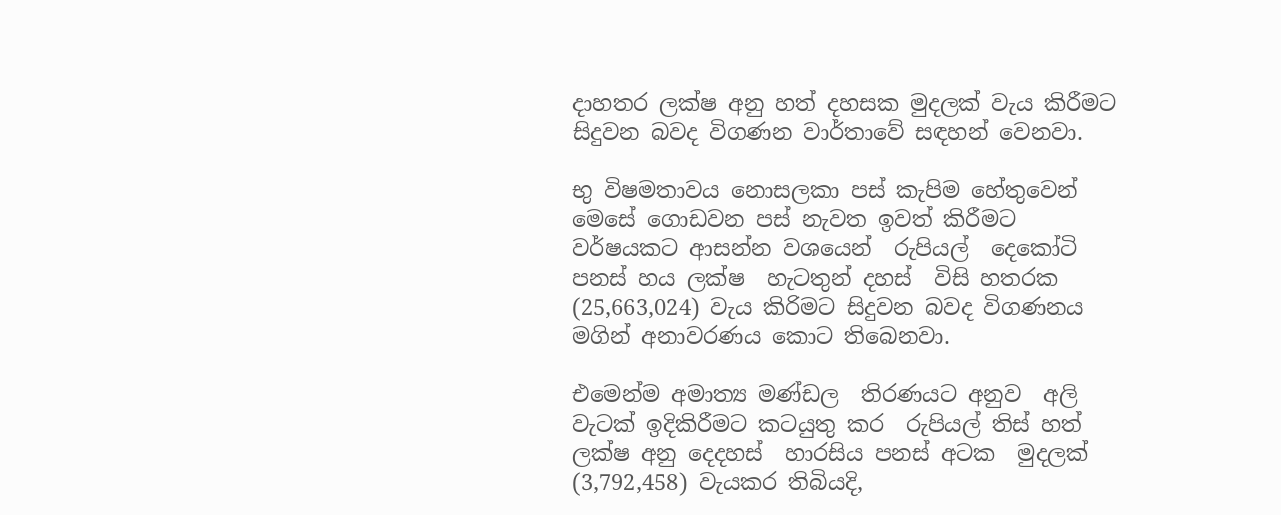දාහතර ලක්ෂ අනු හත් දහසක මුදලක් වැය කිරීමට සිදුවන බවද විගණන වාර්තාවේ සඳහන් වෙනවා.

භු විෂමතාවය නොසලකා පස් කැපිම හේතුවෙන්  මෙසේ ගොඩවන පස් නැවත ඉවත් කිරීමට වර්ෂයකට ආසන්න වශයෙන්  රුපියල්  දෙකෝටි පනස් හය ලක්ෂ  හැටතුන් දහස්  විසි හතරක (25,663,024) වැය කිරිමට සිදුවන බවද විගණනය මගින් අනාවරණය කොට තිබෙනවා.

එමෙන්ම අමාත්‍ය මණ්ඩල  තිරණයට අනුව  අලි වැටක් ඉදිකිරීමට කටයුතු කර  රුපියල් තිස් හත් ලක්ෂ අනු දෙදහස්  හාරසිය පනස් අටක  මුදලක්  (3,792,458) වැයකර තිබියදි,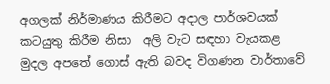අගලක් නිර්මාණය කිරීමට අදාල පාර්ශවයක් කටයුතු කිරීම නිසා  අලි වැට සඳහා වැයකළ මුදල අපතේ ගොස් ඇති බවද විගණන වාර්තාවේ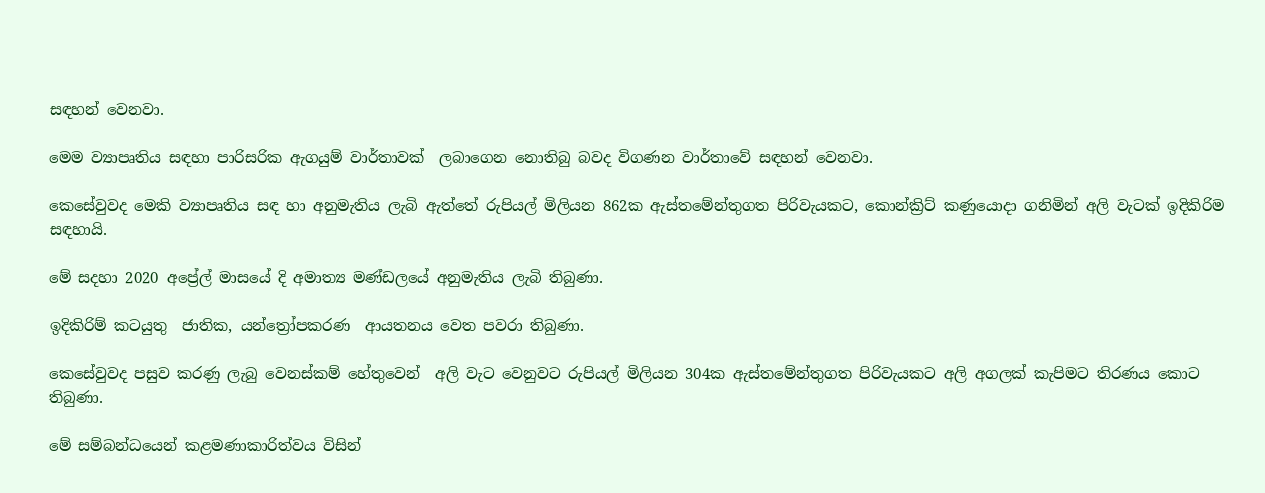සඳහන් වෙනවා.

මෙම ව්‍යාපෘතිය සඳහා පාරිසරික ඇගයුම් වාර්තාවක්  ලබාගෙන නොතිබු බවද විගණන වාර්තාවේ සඳහන් වෙනවා.

කෙසේවුවද මෙකි ව්‍යාපෘතිය සඳ හා අනුමැතිය ලැබි ඇත්තේ රුපියල් මිලියන 862ක ඇස්තමේන්තුගත පිරිවැයකට, කොන්ක්‍රිට් කණුයොදා ගනිමින් අලි වැටක් ඉදිකිරිම සඳහායි.

මේ සදහා 2020 අප්‍රේල් මාසයේ දි අමාත්‍ය මණ්ඩලයේ අනුමැතිය ලැබි තිබුණා.

ඉදිකිරිම් කටයුතු  ජාතික, යන්ත්‍රෝපකරණ  ආයතනය වෙත පවරා තිබුණා.

කෙසේවුවද පසුව කරණු ලැබු වෙනස්කම් හේතුවෙන්  අලි වැට වෙනුවට රුපියල් මිලියන 304ක ඇස්තමේන්තුගත පිරිවැයකට අලි අගලක් කැපිමට තිරණය කොට තිබුණා.

මේ සම්බන්ධයෙන් කළමණාකාරිත්වය විසින්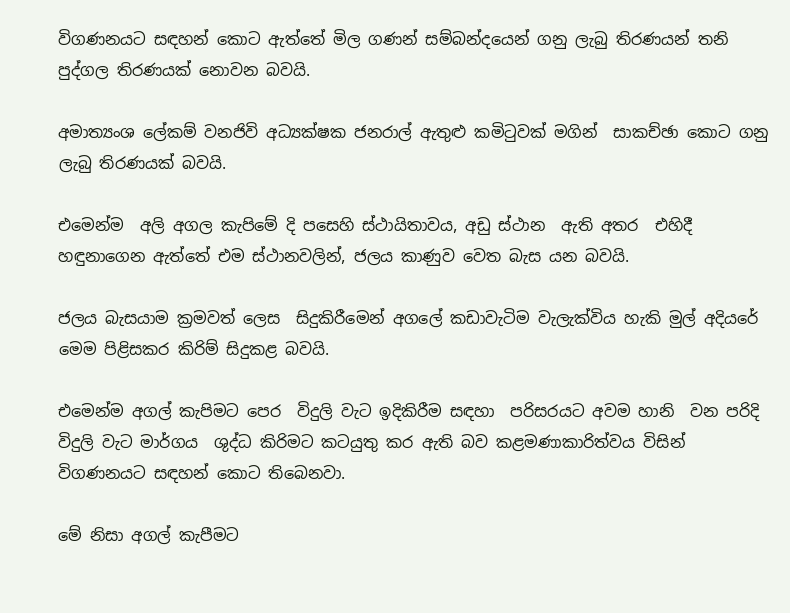විගණනයට සඳහන් කොට ඇත්තේ මිල ගණන් සම්බන්දයෙන් ගනු ලැබු තිරණයන් තනි පුද්ගල තිරණයක් නොවන බවයි.

අමාත්‍යංශ ලේකම් වනජිවි අධ්‍යක්ෂක ජනරාල් ඇතුළු කමිටුවක් මගින්  සාකච්ඡා කොට ගනු ලැබු තිරණයක් බවයි.

එමෙන්ම  අලි අගල කැපිමේ දි පසෙහි ස්ථායිතාවය, අඩු ස්ථාන  ඇති අතර  එහිදී හඳුනාගෙන ඇත්තේ එම ස්ථානවලින්, ජලය කාණුව වෙත බැස යන බවයි.

ජලය බැසයාම ක්‍රමවත් ලෙස  සිදුකිරීමෙන් අගලේ කඩාවැටිම වැලැක්විය හැකි මුල් අදියරේ  මෙම පිළිසකර කිරිම් සිදුකළ බවයි.

එමෙන්ම අගල් කැපිමට පෙර  විදුලි වැට ඉදිකිරීම සඳහා  පරිසරයට අවම හානි  වන පරිදි විදුලි වැට මාර්ගය  ශුද්ධ කිරිමට කටයුතු කර ඇති බව කළමණාකාරිත්වය විසින්  විගණනයට සඳහන් කොට තිබෙනවා.

මේ නිසා අගල් කැපීමට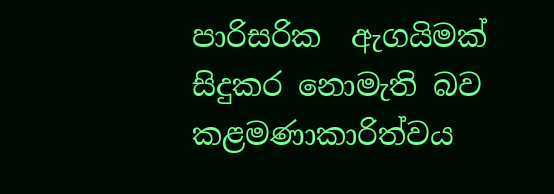පාරිසරික  ඇගයිමක්  සිදුකර නොමැති බව කළමණාකාරිත්වය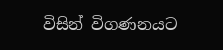විසින් විගණනයට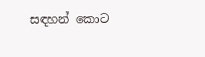සඳහන් කොට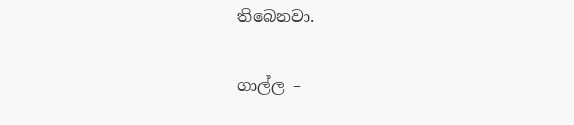තිබෙනවා.

ගාල්ල –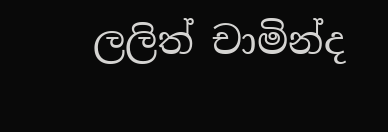ලලිත් චාමින්ද